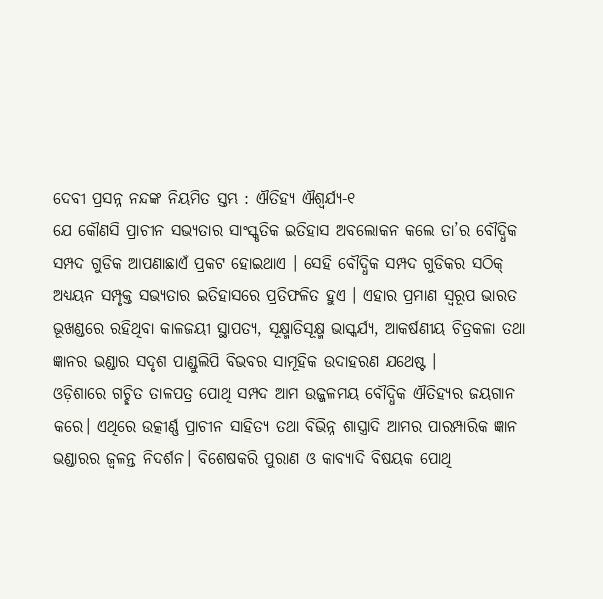ଦେବୀ ପ୍ରସନ୍ନ ନନ୍ଦଙ୍କ ନିୟମିତ ସ୍ତମ୍ଭ : ଐତିହ୍ୟ ଐଶ୍ବର୍ଯ୍ଯ-୧
ଯେ କୌଣସି ପ୍ରାଚୀନ ସଭ୍ୟତାର ସାଂସ୍କୃତିକ ଇତିହାସ ଅବଲୋକନ କଲେ ତା’ର ବୌଦ୍ଧିକ ସମ୍ପଦ ଗୁଡିକ ଆପଣାଛାଏଁ ପ୍ରକଟ ହୋଇଥାଏ । ସେହି ବୌଦ୍ଧିକ ସମ୍ପଦ ଗୁଡିକର ସଠିକ୍ ଅଧ୍ୟୟନ ସମ୍ପୃକ୍ତ ସଭ୍ୟତାର ଇତିହାସରେ ପ୍ରତିଫଳିତ ହୁଏ । ଏହାର ପ୍ରମାଣ ସ୍ବରୂପ ଭାରତ ଭୂଖଣ୍ଡରେ ରହିଥିବା କାଳଜୟୀ ସ୍ଥାପତ୍ୟ, ସୂକ୍ଷ୍ମାତିସୂକ୍ଷ୍ମ ଭାସ୍କର୍ଯ୍ୟ, ଆକର୍ଷଣୀୟ ଚିତ୍ରକଳା ତଥା ଜ୍ଞାନର ଭଣ୍ଡାର ସଦୃଶ ପାଣ୍ଡୁଲିପି ବିଭବର ସାମୂହିକ ଉଦାହରଣ ଯଥେଷ୍ଟ ।
ଓଡ଼ିଶାରେ ଗଚ୍ଛିତ ତାଳପତ୍ର ପୋଥି ସମ୍ପଦ ଆମ ଉଜ୍ଜଳମୟ ବୌଦ୍ଧିକ ଐତିହ୍ୟର ଜୟଗାନ କରେ। ଏଥିରେ ଉତ୍କୀର୍ଣ୍ଣ ପ୍ରାଚୀନ ସାହିତ୍ୟ ତଥା ବିଭିନ୍ନ ଶାସ୍ତ୍ରାଦି ଆମର ପାରମ୍ପାରିକ ଜ୍ଞାନ ଭଣ୍ଡାରର ଜ୍ବଳନ୍ତ ନିଦର୍ଶନ। ବିଶେଷକରି ପୁରାଣ ଓ କାବ୍ୟାଦି ବିଷୟକ ପୋଥି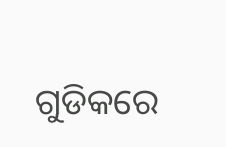ଗୁଡିକରେ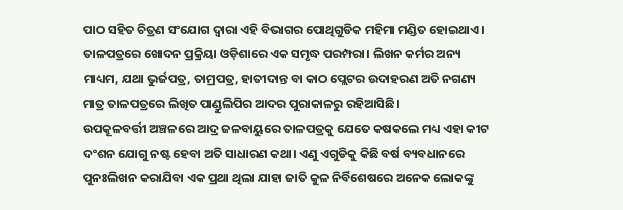ପାଠ ସହିତ ଚିତ୍ରଣ ସଂଯୋଗ ଦ୍ବାରା ଏହି ବିଭାଗର ପୋଥିଗୁଡିକ ମହିମା ମଣ୍ଡିତ ହୋଇଥାଏ।
ତାଳପତ୍ରରେ ଖୋଦନ ପ୍ରକ୍ରିୟା ଓଡ଼ିଶାରେ ଏକ ସମୃଦ୍ଧ ପରମ୍ପରା। ଲିଖନ କର୍ମର ଅନ୍ୟ ମାଧ୍ୟମ, ଯଥା ଭୁର୍ଜପତ୍ର, ତାମ୍ରପତ୍ର, ହାତୀଦାନ୍ତ ବା କାଠ ପ୍ଲେଟର ଉଦାହରଣ ଅତି ନଗଣ୍ୟ ମାତ୍ର ତାଳପତ୍ରରେ ଲିଖିତ ପାଣ୍ଡୁଲିପିର ଆଦର ପୁରାକାଳରୁ ରହିଆସିଛି।
ଉପକୂଳବର୍ତ୍ତୀ ଅଞ୍ଚଳରେ ଆଦ୍ର ଜଳବାୟୁରେ ତାଳପତ୍ରକୁ ଯେତେ କଷକଲେ ମଧ୍ୟ ଏହା କୀଟ ଦଂଶନ ଯୋଗୁ ନଷ୍ଟ ହେବା ଅତି ସାଧାରଣ କଥା। ଏଣୁ ଏଗୁଡିକୁ କିଛି ବର୍ଷ ବ୍ୟବଧାନରେ ପୁନଃଲିଖନ କରାଯିବା ଏକ ପ୍ରଥା ଥିଲା ଯାହା ଜାତି କୁଳ ନିର୍ବିଶେଷରେ ଅନେକ ଲୋକଙ୍କୁ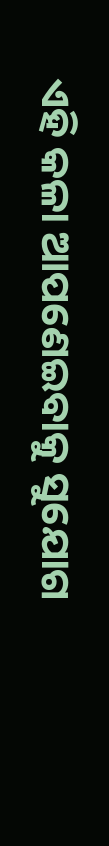ଏହି କଳା ଆପଣେଇବାକୁ ସୁଯୋଗ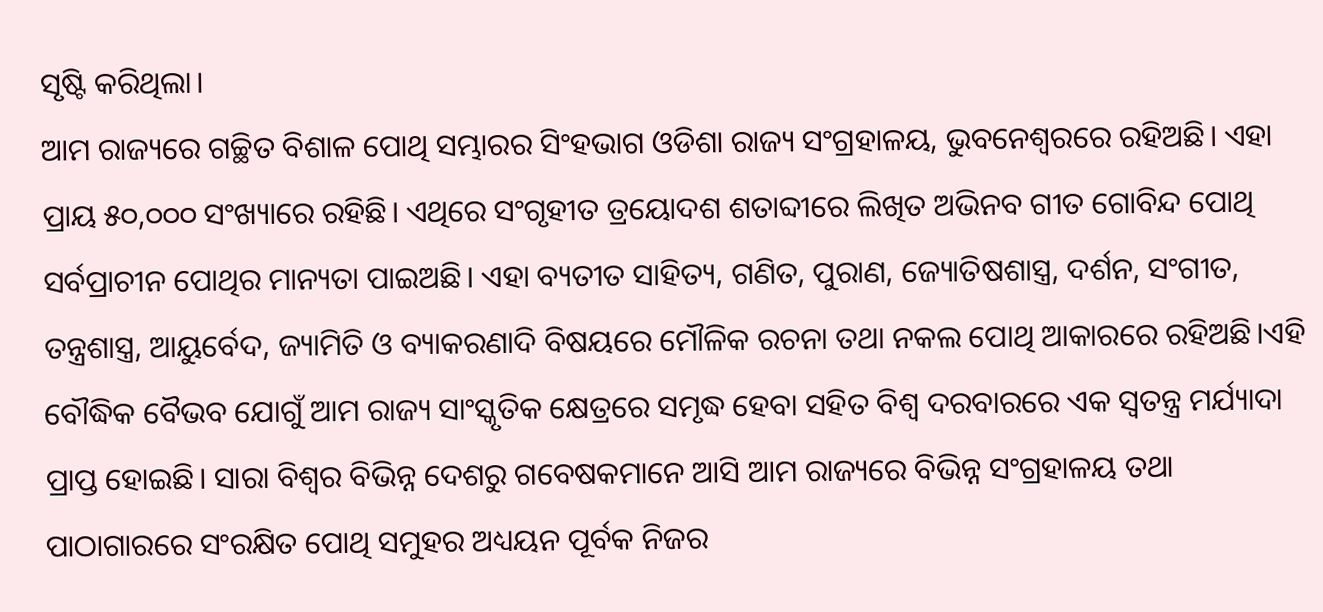ସୃଷ୍ଟି କରିଥିଲା।
ଆମ ରାଜ୍ୟରେ ଗଚ୍ଛିତ ବିଶାଳ ପୋଥି ସମ୍ଭାରର ସିଂହଭାଗ ଓଡିଶା ରାଜ୍ୟ ସଂଗ୍ରହାଳୟ, ଭୁବନେଶ୍ବରରେ ରହିଅଛି। ଏହା ପ୍ରାୟ ୫୦,୦୦୦ ସଂଖ୍ୟାରେ ରହିଛି। ଏଥିରେ ସଂଗୃହୀତ ତ୍ରୟୋଦଶ ଶତାବ୍ଦୀରେ ଲିଖିତ ଅଭିନବ ଗୀତ ଗୋବିନ୍ଦ ପୋଥି ସର୍ବପ୍ରାଚୀନ ପୋଥିର ମାନ୍ୟତା ପାଇଅଛି। ଏହା ବ୍ୟତୀତ ସାହିତ୍ୟ, ଗଣିତ, ପୁରାଣ, ଜ୍ୟୋତିଷଶାସ୍ତ୍ର, ଦର୍ଶନ, ସଂଗୀତ, ତନ୍ତ୍ରଶାସ୍ତ୍ର, ଆୟୁର୍ବେଦ, ଜ୍ୟାମିତି ଓ ବ୍ୟାକରଣାଦି ବିଷୟରେ ମୌଳିକ ରଚନା ତଥା ନକଲ ପୋଥି ଆକାରରେ ରହିଅଛି।ଏହି ବୌଦ୍ଧିକ ବୈଭବ ଯୋଗୁଁ ଆମ ରାଜ୍ୟ ସାଂସ୍କୃତିକ କ୍ଷେତ୍ରରେ ସମୃଦ୍ଧ ହେବା ସହିତ ବିଶ୍ବ ଦରବାରରେ ଏକ ସ୍ବତନ୍ତ୍ର ମର୍ଯ୍ୟାଦା ପ୍ରାପ୍ତ ହୋଇଛି। ସାରା ବିଶ୍ବର ବିଭିନ୍ନ ଦେଶରୁ ଗବେଷକମାନେ ଆସି ଆମ ରାଜ୍ୟରେ ବିଭିନ୍ନ ସଂଗ୍ରହାଳୟ ତଥା ପାଠାଗାରରେ ସଂରକ୍ଷିତ ପୋଥି ସମୁହର ଅଧ୍ୟୟନ ପୂର୍ବକ ନିଜର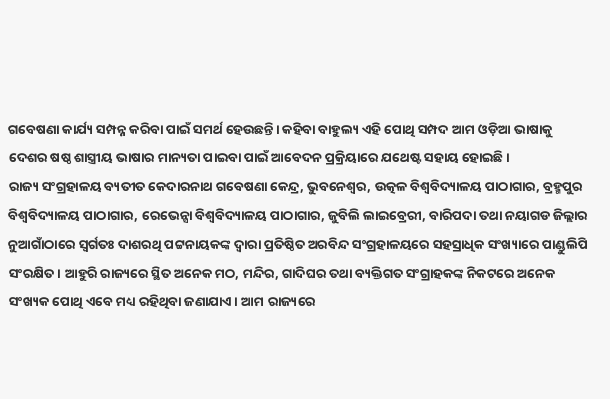ଗବେଷଣା କାର୍ଯ୍ୟ ସମ୍ପନ୍ନ କରିବା ପାଇଁ ସମର୍ଥ ହେଉଛନ୍ତି। କହିବା ବାହୁଲ୍ୟ ଏହି ପୋଥି ସମ୍ପଦ ଆମ ଓଡ଼ିଆ ଭାଷାକୁ ଦେଶର ଷଷ୍ଠ ଶାସ୍ତ୍ରୀୟ ଭାଷାର ମାନ୍ୟତା ପାଇବା ପାଇଁ ଆବେଦନ ପ୍ରକ୍ରିୟାରେ ଯଥେଷ୍ଟ ସହାୟ ହୋଇଛି।
ରାଜ୍ୟ ସଂଗ୍ରହାଳୟ ବ୍ୟତୀତ କେଦାରନାଥ ଗବେଷଣା କେନ୍ଦ୍ର, ଭୁବନେଶ୍ବର, ଉତ୍କଳ ବିଶ୍ୱବିଦ୍ୟାଳୟ ପାଠାଗାର, ବ୍ରହ୍ମପୁର ବିଶ୍ଵବିଦ୍ୟାଳୟ ପାଠାଗାର, ରେଭେନ୍ସା ବିଶ୍ୱବିଦ୍ୟାଳୟ ପାଠାଗାର, ଜୁବିଲି ଲାଇବ୍ରେରୀ, ବାରିପଦା ତଥା ନୟାଗଡ ଜିଲ୍ଲାର ନୁଆଗାଁଠାରେ ସ୍ବର୍ଗତଃ ଦାଶରଥି ପଟ୍ଟନାୟକଙ୍କ ଦ୍ବାରା ପ୍ରତିଷ୍ଠିତ ଅରବିନ୍ଦ ସଂଗ୍ରହାଳୟରେ ସହସ୍ରାଧିକ ସଂଖ୍ୟାରେ ପାଣ୍ଡୁଲିପି ସଂରକ୍ଷିତ। ଆହୁରି ରାଜ୍ୟରେ ସ୍ଥିତ ଅନେକ ମଠ, ମନ୍ଦିର, ଗାଦିଘର ତଥା ବ୍ୟକ୍ତିଗତ ସଂଗ୍ରାହକଙ୍କ ନିକଟରେ ଅନେକ ସଂଖ୍ୟକ ପୋଥି ଏବେ ମଧ୍ୟ ରହିଥିବା ଜଣାଯାଏ। ଆମ ରାଜ୍ୟରେ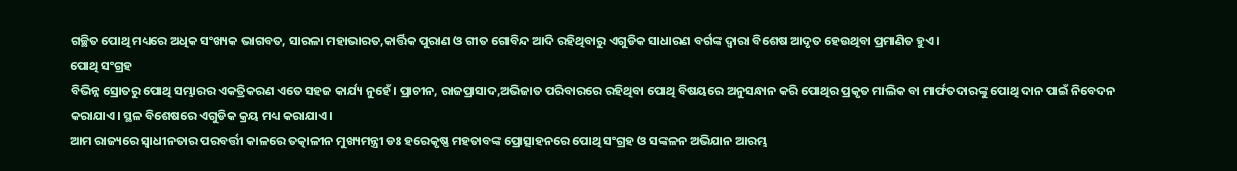ଗଚ୍ଛିତ ପୋଥି ମଧ୍ୟରେ ଅଧିକ ସଂଖ୍ୟକ ଭାଗବତ, ସାରଳା ମହାଭାରତ,କାର୍ତ୍ତିକ ପୁରାଣ ଓ ଗୀତ ଗୋବିନ୍ଦ ଆଦି ରହିଥିବାରୁ ଏଗୁଡିକ ସାଧାରଣ ବର୍ଗଙ୍କ ଦ୍ବାରା ବିଶେଷ ଆଦୃତ ହେଉଥିବା ପ୍ରମାଣିତ ହୁଏ।
ପୋଥି ସଂଗ୍ରହ
ବିଭିନ୍ନ ସ୍ରୋତରୁ ପୋଥି ସମ୍ଭାରର ଏକତ୍ରିକରଣ ଏତେ ସହଜ କାର୍ଯ୍ୟ ନୁହେଁ। ପ୍ରାଚୀନ, ରାଜପ୍ରାସାଦ,ଅଭିଜାତ ପରିବାରରେ ରହିଥିବା ପୋଥି ବିଷୟରେ ଅନୁସନ୍ଧାନ କରି ପୋଥିର ପ୍ରକୃତ ମାଲିକ ବା ମାର୍ଫତଦାରଙ୍କୁ ପୋଥି ଦାନ ପାଇଁ ନିବେଦନ କରାଯାଏ। ସ୍ଥଳ ବିଶେଷରେ ଏଗୁଡିକ କ୍ରୟ ମଧ୍ୟ କରାଯାଏ।
ଆମ ରାଜ୍ୟରେ ସ୍ବାଧୀନତାର ପରବର୍ତ୍ତୀ କାଳରେ ତତ୍କାଳୀନ ମୁଖ୍ୟମନ୍ତ୍ରୀ ଡଃ ହରେକୃଷ୍ଣ ମହତାବଙ୍କ ପ୍ରୋତ୍ସାହନରେ ପୋଥି ସଂଗ୍ରହ ଓ ସଙ୍କଳନ ଅଭିଯାନ ଆରମ୍ଭ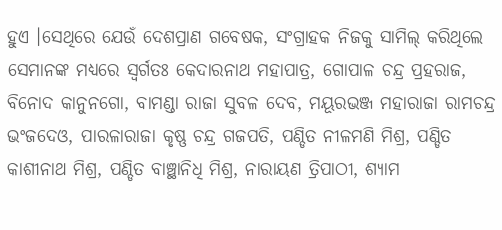ହୁଏ ।ସେଥିରେ ଯେଉଁ ଦେଶପ୍ରାଣ ଗବେଷକ, ସଂଗ୍ରାହକ ନିଜକୁ ସାମିଲ୍ କରିଥିଲେ ସେମାନଙ୍କ ମଧ୍ୟରେ ସ୍ବର୍ଗତଃ କେଦାରନାଥ ମହାପାତ୍ର, ଗୋପାଳ ଚନ୍ଦ୍ର ପ୍ରହରାଜ, ବିନୋଦ କାନୁନଗୋ, ବାମଣ୍ଡା ରାଜା ସୁବଳ ଦେବ, ମୟୂରଭଞ୍ଜ ମହାରାଜା ରାମଚନ୍ଦ୍ର ଭଂଜଦେଓ, ପାରଳାରାଜା କୃଷ୍ଣ ଚନ୍ଦ୍ର ଗଜପତି, ପଣ୍ଡିତ ନୀଳମଣି ମିଶ୍ର, ପଣ୍ଡିତ କାଶୀନାଥ ମିଶ୍ର, ପଣ୍ଡିତ ବାଞ୍ଛାନିଧି ମିଶ୍ର, ନାରାୟଣ ତ୍ରିପାଠୀ, ଶ୍ୟାମ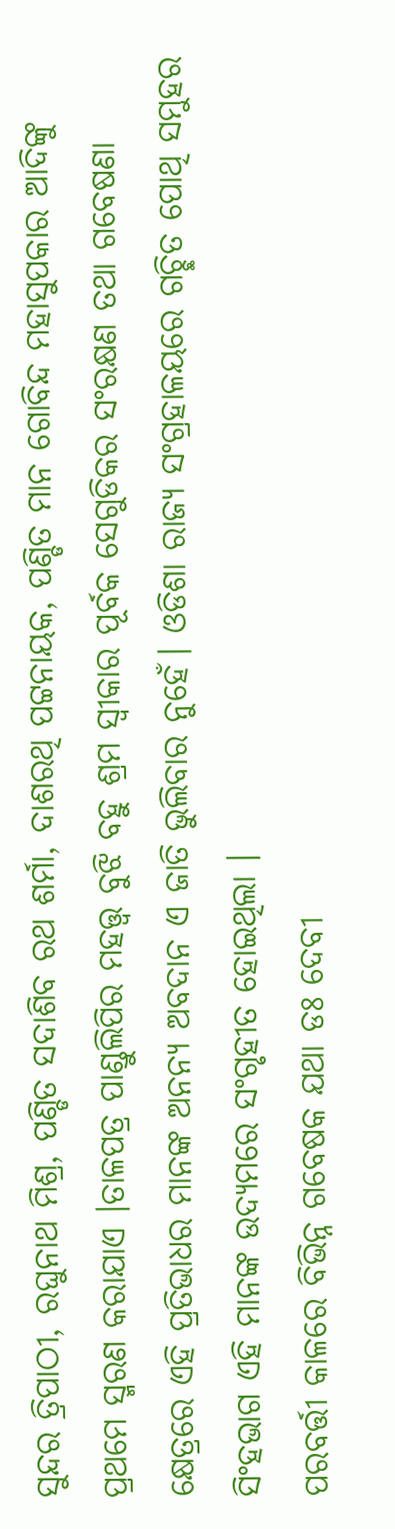ସୁନ୍ଦର ତ୍ରିପାଠୀ, ରଘୁନାଥ ମିଶ୍ର, ପଣ୍ଡିତ ସଦାଶିବ ରଥ ଶର୍ମା, ଦାଶରଥି ପଟ୍ଟନାୟକ, ପଣ୍ଡିତ ମାନ ଗୋବିନ୍ଦ ମହାସୁପକାର ଆଦିଙ୍କୁ ପ୍ରଥମେ ସ୍ମରଣ କରାଯାଏ ।ତାଳପତ୍ର ପାଣ୍ଡୁଲିପିର ମହତ୍ତ୍ଵ ବୁଝି ବହୁ ଶ୍ରମ ସ୍ବୀକାର ପୂର୍ବକ ସେଗୁଡିକର ସଂରକ୍ଷଣ ତଥା ଗବେଷଣା କ୍ଷେତ୍ରରେ ଏହି ପ୍ରତିଭାଧର ମାନଙ୍କ ଅନନ୍ୟ ଅବଦାନ ଏ ଜାତି ଭୁଲିବାର ନୁହେଁ। ଓଡିଶା ରାଜ୍ୟ ସଂଗ୍ରହାଳୟରେ ଗଚ୍ଛିତ ପୋଥି ସମୁହର ସିଂହଭାଗ ଏହି ମାନଙ୍କ ଉଦ୍ୟମରେ ସଂଗୃହୀତ ହୋଇଥିଲା ।
ପରବର୍ତ୍ତୀ କାଳରେ ବିଭିନ୍ନ ଗବେଷକ ଯଥା ଡଃ ଦେବୀ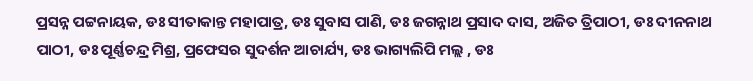ପ୍ରସନ୍ନ ପଟ୍ଟନାୟକ, ଡଃ ସୀତାକାନ୍ତ ମହାପାତ୍ର, ଡଃ ସୁବାସ ପାଣି, ଡଃ ଜଗନ୍ନାଥ ପ୍ରସାଦ ଦାସ, ଅଜିତ ତ୍ରିପାଠୀ, ଡଃ ଦୀନନାଥ ପାଠୀ, ଡଃ ପୂର୍ଣ୍ଣଚନ୍ଦ୍ର ମିଶ୍ର, ପ୍ରଫେସର ସୁଦର୍ଶନ ଆଚାର୍ଯ୍ୟ, ଡଃ ଭାଗ୍ୟଲିପି ମଲ୍ଲ , ଡଃ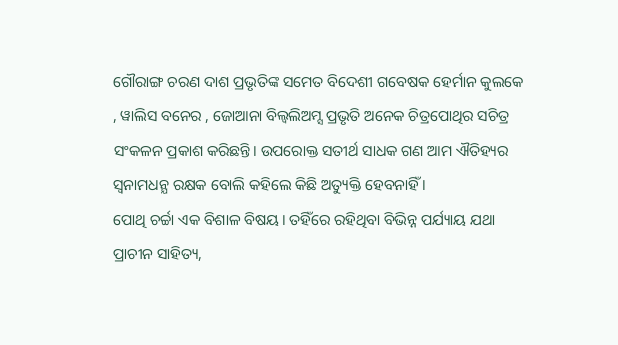ଗୌରାଙ୍ଗ ଚରଣ ଦାଶ ପ୍ରଭୃତିଙ୍କ ସମେତ ବିଦେଶୀ ଗବେଷକ ହେର୍ମାନ କୁଲକେ , ୱାଲିସ ବନେର , ଜୋଆନା ବିଲ୍ୱଲିଅମ୍ସ ପ୍ରଭୃତି ଅନେକ ଚିତ୍ରପୋଥିର ସଚିତ୍ର ସଂକଳନ ପ୍ରକାଶ କରିଛନ୍ତି। ଉପରୋକ୍ତ ସତୀର୍ଥ ସାଧକ ଗଣ ଆମ ଐତିହ୍ୟର ସ୍ବନାମଧନ୍ଯ ରକ୍ଷକ ବୋଲି କହିଲେ କିଛି ଅତ୍ୟୁକ୍ତି ହେବନାହିଁ ।
ପୋଥି ଚର୍ଚ୍ଚା ଏକ ବିଶାଳ ବିଷୟ। ତହିଁରେ ରହିଥିବା ବିଭିନ୍ନ ପର୍ଯ୍ୟାୟ ଯଥା ପ୍ରାଚୀନ ସାହିତ୍ୟ,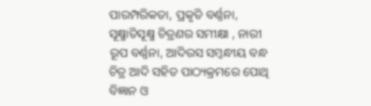ପାରମ୍ପରିକତା, ପ୍ରକୃତି ବର୍ଣ୍ଣନା, ସୂକ୍ଷ୍ମାତିସୂକ୍ଷ୍ମ ଚିତ୍ରଣର ସମୀକ୍ଷା , ନାରୀ ରୂପ ବର୍ଣ୍ଣନା, ଆଦିରସ ସମ୍ବନ୍ଧୀୟ ବନ୍ଧ ଚିତ୍ର ଆଦି ସହିତ ପାଠ୍ୟକ୍ରମରେ ପୋଥି ବିଜ୍ଞାନ ଓ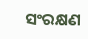ସଂରକ୍ଷଣ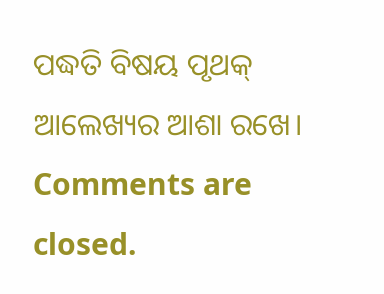ପଦ୍ଧତି ବିଷୟ ପୃଥକ୍ ଆଲେଖ୍ୟର ଆଶା ରଖେ।
Comments are closed.